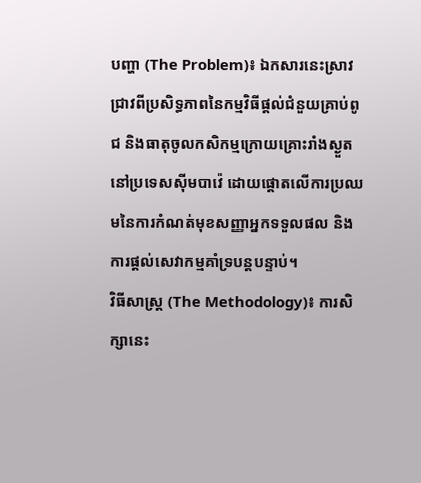បញ្ហា (The Problem)៖ ឯកសារនេះស្រាវជ្រាវពីប្រសិទ្ធភាពនៃកម្មវិធីផ្តល់ជំនួយគ្រាប់ពូជ និងធាតុចូលកសិកម្មក្រោយគ្រោះរាំងស្ងួតនៅប្រទេសស៊ីមបាវ៉េ ដោយផ្តោតលើការប្រឈមនៃការកំណត់មុខសញ្ញាអ្នកទទួលផល និងការផ្តល់សេវាកម្មគាំទ្របន្តបន្ទាប់។
វិធីសាស្ត្រ (The Methodology)៖ ការសិក្សានេះ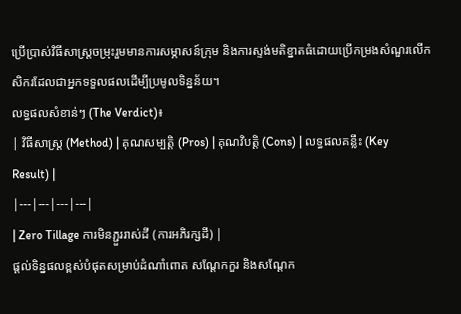ប្រើប្រាស់វិធីសាស្ត្រចម្រុះរួមមានការសម្ភាសន៍ក្រុម និងការស្ទង់មតិខ្នាតធំដោយប្រើកម្រងសំណួរលើកសិករដែលជាអ្នកទទួលផលដើម្បីប្រមូលទិន្នន័យ។
លទ្ធផលសំខាន់ៗ (The Verdict)៖
| វិធីសាស្ត្រ (Method) | គុណសម្បត្តិ (Pros) | គុណវិបត្តិ (Cons) | លទ្ធផលគន្លឹះ (Key Result) |
|---|---|---|---|
| Zero Tillage ការមិនភ្ជួររាស់ដី (ការអភិរក្សដី) |
ផ្តល់ទិន្នផលខ្ពស់បំផុតសម្រាប់ដំណាំពោត សណ្តែកកួរ និងសណ្តែក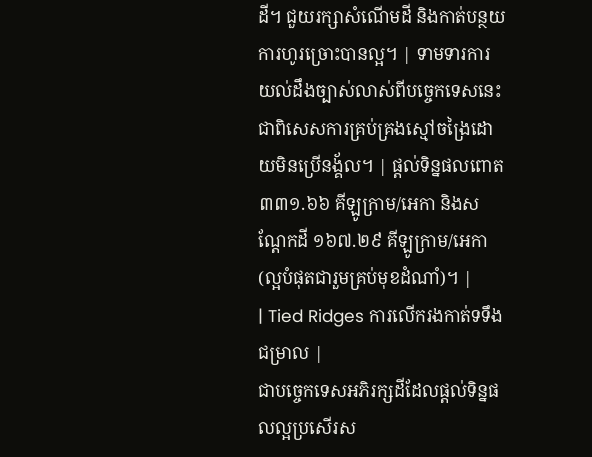ដី។ ជួយរក្សាសំណើមដី និងកាត់បន្ថយការហូរច្រោះបានល្អ។ | ទាមទារការយល់ដឹងច្បាស់លាស់ពីបច្ចេកទេសនេះ ជាពិសេសការគ្រប់គ្រងស្មៅចង្រៃដោយមិនប្រើនង្គ័ល។ | ផ្តល់ទិន្នផលពោត ៣៣១.៦៦ គីឡូក្រាម/អេកា និងសណ្តែកដី ១៦៧.២៩ គីឡូក្រាម/អេកា (ល្អបំផុតជារួមគ្រប់មុខដំណាំ)។ |
| Tied Ridges ការលើករងកាត់ទទឹងជម្រាល |
ជាបច្ចេកទេសអភិរក្សដីដែលផ្តល់ទិន្នផលល្អប្រសើរស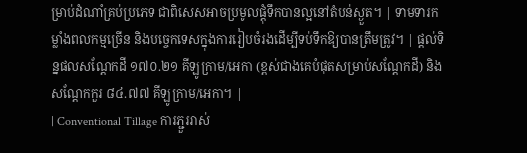ម្រាប់ដំណាំគ្រប់ប្រភេទ ជាពិសេសអាចប្រមូលផ្តុំទឹកបានល្អនៅតំបន់ស្ងួត។ | ទាមទារកម្លាំងពលកម្មច្រើន និងបច្ចេកទេសក្នុងការរៀបចំរងដើម្បីទប់ទឹកឱ្យបានត្រឹមត្រូវ។ | ផ្តល់ទិន្នផលសណ្តែកដី ១៧០.២១ គីឡូក្រាម/អេកា (ខ្ពស់ជាងគេបំផុតសម្រាប់សណ្តែកដី) និងសណ្តែកកួរ ៨៤.៧៧ គីឡូក្រាម/អេកា។ |
| Conventional Tillage ការភ្ជួររាស់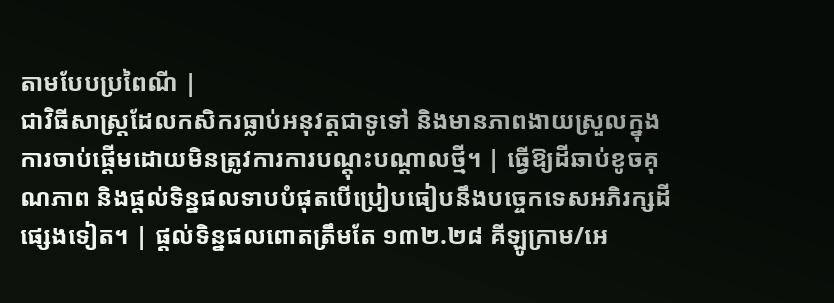តាមបែបប្រពៃណី |
ជាវិធីសាស្ត្រដែលកសិករធ្លាប់អនុវត្តជាទូទៅ និងមានភាពងាយស្រួលក្នុងការចាប់ផ្តើមដោយមិនត្រូវការការបណ្តុះបណ្តាលថ្មី។ | ធ្វើឱ្យដីឆាប់ខូចគុណភាព និងផ្តល់ទិន្នផលទាបបំផុតបើប្រៀបធៀបនឹងបច្ចេកទេសអភិរក្សដីផ្សេងទៀត។ | ផ្តល់ទិន្នផលពោតត្រឹមតែ ១៣២.២៨ គីឡូក្រាម/អេ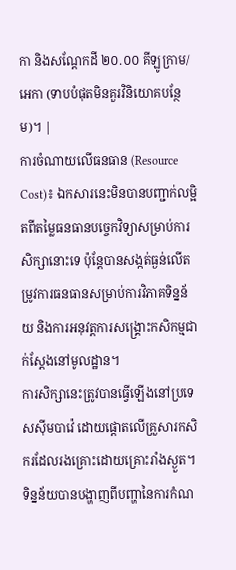កា និងសណ្តែកដី ២០.០០ គីឡូក្រាម/អេកា (ទាបបំផុតមិនគួរវិនិយោគបន្ថែម)។ |
ការចំណាយលើធនធាន (Resource Cost)៖ ឯកសារនេះមិនបានបញ្ជាក់លម្អិតពីតម្លៃធនធានបច្ចេកវិទ្យាសម្រាប់ការសិក្សានោះទេ ប៉ុន្តែបានសង្កត់ធ្ងន់លើតម្រូវការធនធានសម្រាប់ការវិភាគទិន្នន័យ និងការអនុវត្តការសង្គ្រោះកសិកម្មជាក់ស្តែងនៅមូលដ្ឋាន។
ការសិក្សានេះត្រូវបានធ្វើឡើងនៅប្រទេសស៊ីមបាវ៉េ ដោយផ្តោតលើគ្រួសារកសិករដែលរងគ្រោះដោយគ្រោះរាំងស្ងួត។ ទិន្នន័យបានបង្ហាញពីបញ្ហានៃការកំណ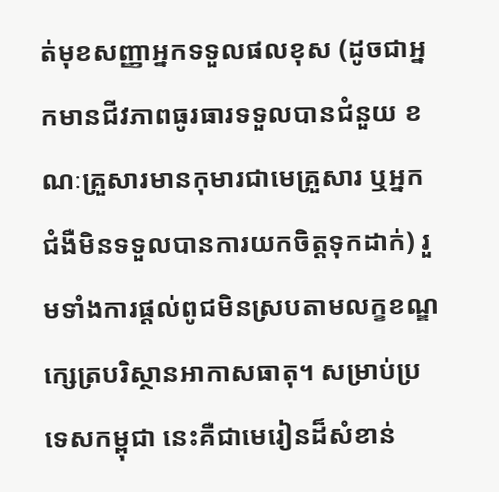ត់មុខសញ្ញាអ្នកទទួលផលខុស (ដូចជាអ្នកមានជីវភាពធូរធារទទួលបានជំនួយ ខណៈគ្រួសារមានកុមារជាមេគ្រួសារ ឬអ្នកជំងឺមិនទទួលបានការយកចិត្តទុកដាក់) រួមទាំងការផ្តល់ពូជមិនស្របតាមលក្ខខណ្ឌក្សេត្របរិស្ថានអាកាសធាតុ។ សម្រាប់ប្រទេសកម្ពុជា នេះគឺជាមេរៀនដ៏សំខាន់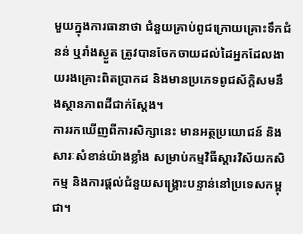មួយក្នុងការធានាថា ជំនួយគ្រាប់ពូជក្រោយគ្រោះទឹកជំនន់ ឬរាំងស្ងួត ត្រូវបានចែកចាយដល់ដៃអ្នកដែលងាយរងគ្រោះពិតប្រាកដ និងមានប្រភេទពូជស័ក្តិសមនឹងស្ថានភាពដីជាក់ស្តែង។
ការរកឃើញពីការសិក្សានេះ មានអត្ថប្រយោជន៍ និងសារៈសំខាន់យ៉ាងខ្លាំង សម្រាប់កម្មវិធីស្តារវិស័យកសិកម្ម និងការផ្តល់ជំនួយសង្គ្រោះបន្ទាន់នៅប្រទេសកម្ពុជា។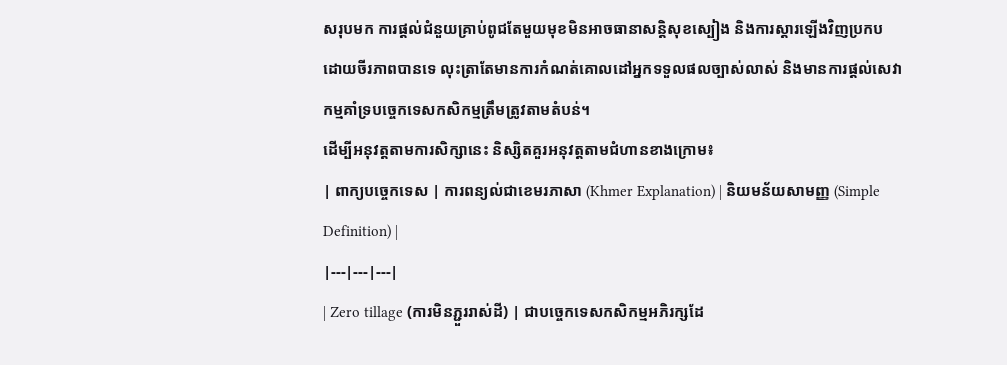សរុបមក ការផ្តល់ជំនួយគ្រាប់ពូជតែមួយមុខមិនអាចធានាសន្តិសុខស្បៀង និងការស្តារឡើងវិញប្រកបដោយចីរភាពបានទេ លុះត្រាតែមានការកំណត់គោលដៅអ្នកទទួលផលច្បាស់លាស់ និងមានការផ្តល់សេវាកម្មគាំទ្របច្ចេកទេសកសិកម្មត្រឹមត្រូវតាមតំបន់។
ដើម្បីអនុវត្តតាមការសិក្សានេះ និស្សិតគួរអនុវត្តតាមជំហានខាងក្រោម៖
| ពាក្យបច្ចេកទេស | ការពន្យល់ជាខេមរភាសា (Khmer Explanation) | និយមន័យសាមញ្ញ (Simple Definition) |
|---|---|---|
| Zero tillage (ការមិនភ្ជួររាស់ដី) | ជាបច្ចេកទេសកសិកម្មអភិរក្សដែ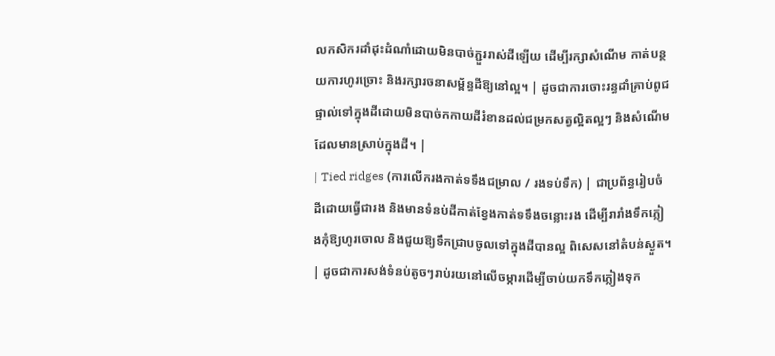លកសិករដាំដុះដំណាំដោយមិនបាច់ភ្ជួររាស់ដីឡើយ ដើម្បីរក្សាសំណើម កាត់បន្ថយការហូរច្រោះ និងរក្សារចនាសម្ព័ន្ធដីឱ្យនៅល្អ។ | ដូចជាការចោះរន្ធដាំគ្រាប់ពូជផ្ទាល់ទៅក្នុងដីដោយមិនបាច់កកាយដីរំខានដល់ជម្រកសត្វល្អិតល្អៗ និងសំណើមដែលមានស្រាប់ក្នុងដី។ |
| Tied ridges (ការលើករងកាត់ទទឹងជម្រាល / រងទប់ទឹក) | ជាប្រព័ន្ធរៀបចំដីដោយធ្វើជារង និងមានទំនប់ដីកាត់ខ្វែងកាត់ទទឹងចន្លោះរង ដើម្បីរារាំងទឹកភ្លៀងកុំឱ្យហូរចោល និងជួយឱ្យទឹកជ្រាបចូលទៅក្នុងដីបានល្អ ពិសេសនៅតំបន់ស្ងួត។ | ដូចជាការសង់ទំនប់តូចៗរាប់រយនៅលើចម្ការដើម្បីចាប់យកទឹកភ្លៀងទុក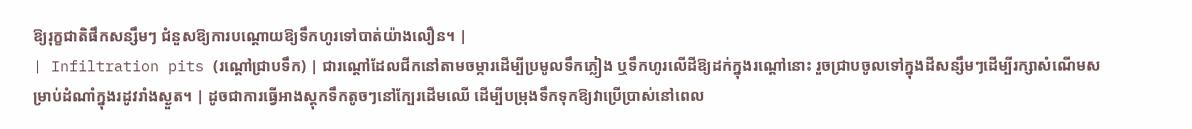ឱ្យរុក្ខជាតិផឹកសន្សឹមៗ ជំនួសឱ្យការបណ្តោយឱ្យទឹកហូរទៅបាត់យ៉ាងលឿន។ |
| Infiltration pits (រណ្តៅជ្រាបទឹក) | ជារណ្តៅដែលជីកនៅតាមចម្ការដើម្បីប្រមូលទឹកភ្លៀង ឬទឹកហូរលើដីឱ្យដក់ក្នុងរណ្តៅនោះ រួចជ្រាបចូលទៅក្នុងដីសន្សឹមៗដើម្បីរក្សាសំណើមសម្រាប់ដំណាំក្នុងរដូវរាំងស្ងួត។ | ដូចជាការធ្វើអាងស្តុកទឹកតូចៗនៅក្បែរដើមឈើ ដើម្បីបម្រុងទឹកទុកឱ្យវាប្រើប្រាស់នៅពេល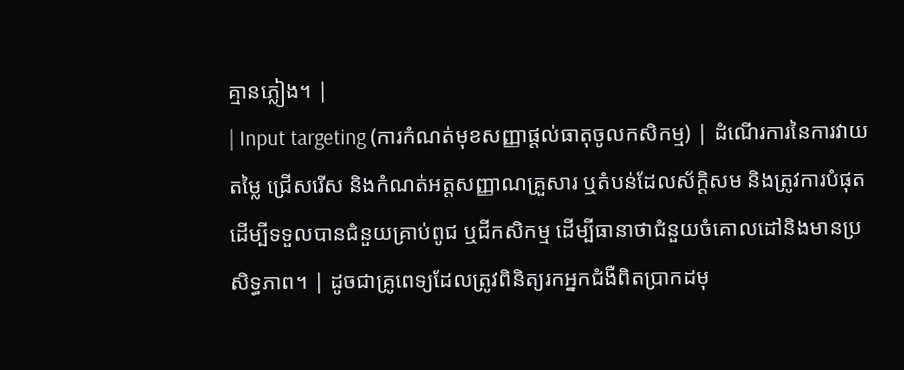គ្មានភ្លៀង។ |
| Input targeting (ការកំណត់មុខសញ្ញាផ្តល់ធាតុចូលកសិកម្ម) | ដំណើរការនៃការវាយតម្លៃ ជ្រើសរើស និងកំណត់អត្តសញ្ញាណគ្រួសារ ឬតំបន់ដែលស័ក្តិសម និងត្រូវការបំផុតដើម្បីទទួលបានជំនួយគ្រាប់ពូជ ឬជីកសិកម្ម ដើម្បីធានាថាជំនួយចំគោលដៅនិងមានប្រសិទ្ធភាព។ | ដូចជាគ្រូពេទ្យដែលត្រូវពិនិត្យរកអ្នកជំងឺពិតប្រាកដមុ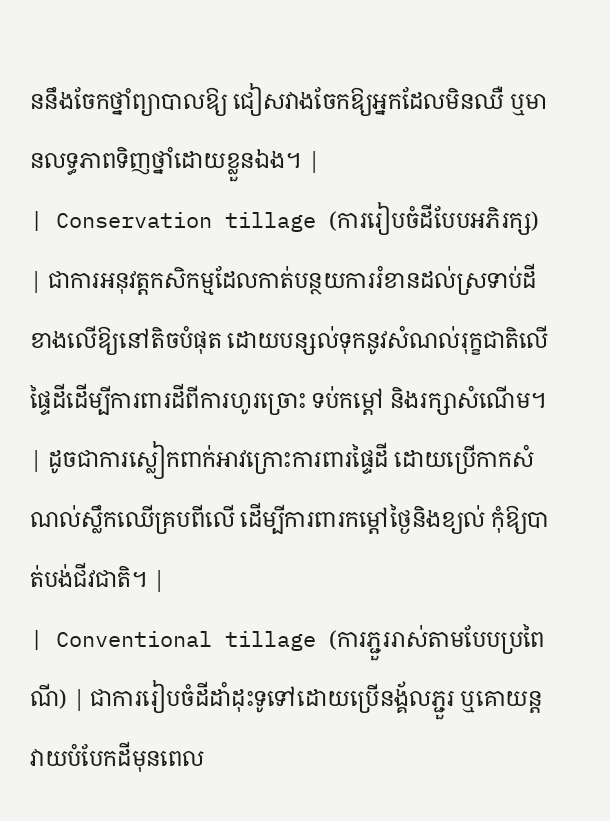ននឹងចែកថ្នាំព្យាបាលឱ្យ ជៀសវាងចែកឱ្យអ្នកដែលមិនឈឺ ឬមានលទ្ធភាពទិញថ្នាំដោយខ្លួនឯង។ |
| Conservation tillage (ការរៀបចំដីបែបអភិរក្ស) | ជាការអនុវត្តកសិកម្មដែលកាត់បន្ថយការរំខានដល់ស្រទាប់ដីខាងលើឱ្យនៅតិចបំផុត ដោយបន្សល់ទុកនូវសំណល់រុក្ខជាតិលើផ្ទៃដីដើម្បីការពារដីពីការហូរច្រោះ ទប់កម្តៅ និងរក្សាសំណើម។ | ដូចជាការស្លៀកពាក់អាវក្រោះការពារផ្ទៃដី ដោយប្រើកាកសំណល់ស្លឹកឈើគ្របពីលើ ដើម្បីការពារកម្តៅថ្ងៃនិងខ្យល់ កុំឱ្យបាត់បង់ជីវជាតិ។ |
| Conventional tillage (ការភ្ជួររាស់តាមបែបប្រពៃណី) | ជាការរៀបចំដីដាំដុះទូទៅដោយប្រើនង្គ័លភ្ជួរ ឬគោយន្តវាយបំបែកដីមុនពេល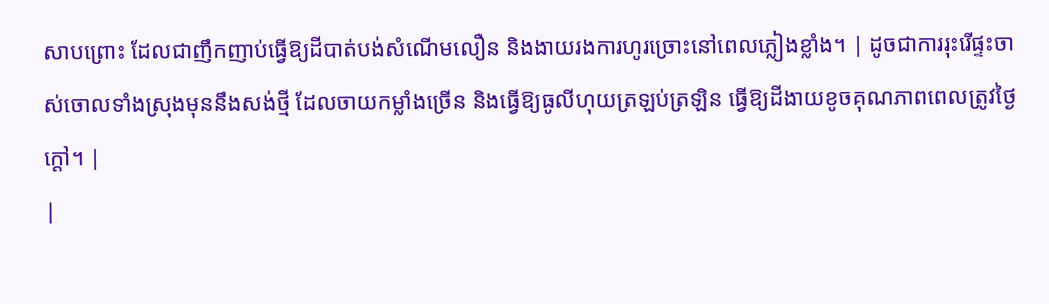សាបព្រោះ ដែលជាញឹកញាប់ធ្វើឱ្យដីបាត់បង់សំណើមលឿន និងងាយរងការហូរច្រោះនៅពេលភ្លៀងខ្លាំង។ | ដូចជាការរុះរើផ្ទះចាស់ចោលទាំងស្រុងមុននឹងសង់ថ្មី ដែលចាយកម្លាំងច្រើន និងធ្វើឱ្យធូលីហុយត្រឡប់ត្រឡិន ធ្វើឱ្យដីងាយខូចគុណភាពពេលត្រូវថ្ងៃក្តៅ។ |
|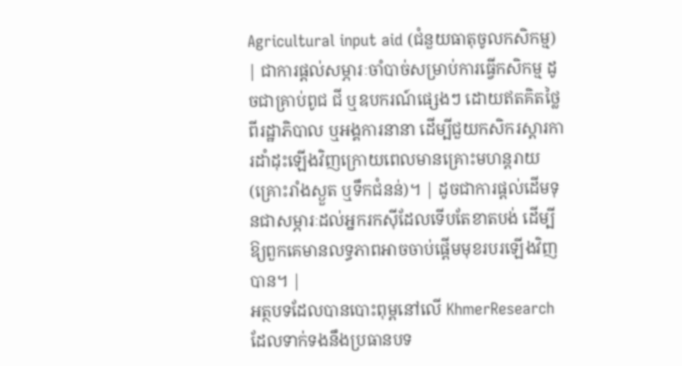Agricultural input aid (ជំនួយធាតុចូលកសិកម្ម) | ជាការផ្តល់សម្ភារៈចាំបាច់សម្រាប់ការធ្វើកសិកម្ម ដូចជាគ្រាប់ពូជ ជី ឬឧបករណ៍ផ្សេងៗ ដោយឥតគិតថ្លៃពីរដ្ឋាភិបាល ឬអង្គការនានា ដើម្បីជួយកសិករស្តារការដាំដុះឡើងវិញក្រោយពេលមានគ្រោះមហន្តរាយ (គ្រោះរាំងស្ងួត ឬទឹកជំនន់)។ | ដូចជាការផ្តល់ដើមទុនជាសម្ភារៈដល់អ្នករកស៊ីដែលទើបតែខាតបង់ ដើម្បីឱ្យពួកគេមានលទ្ធភាពអាចចាប់ផ្តើមមុខរបរឡើងវិញបាន។ |
អត្ថបទដែលបានបោះពុម្ពនៅលើ KhmerResearch ដែលទាក់ទងនឹងប្រធានបទ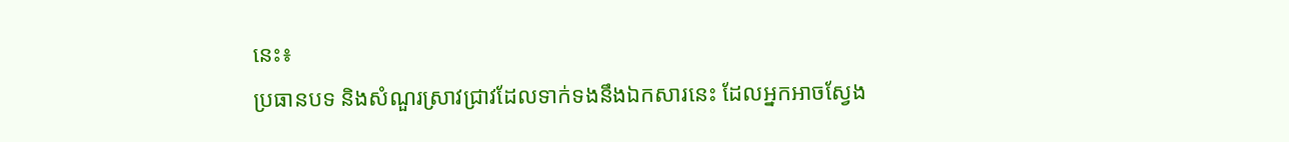នេះ៖
ប្រធានបទ និងសំណួរស្រាវជ្រាវដែលទាក់ទងនឹងឯកសារនេះ ដែលអ្នកអាចស្វែង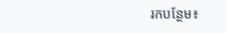រកបន្ថែម៖